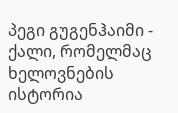პეგი გუგენჰაიმი - ქალი, რომელმაც ხელოვნების ისტორია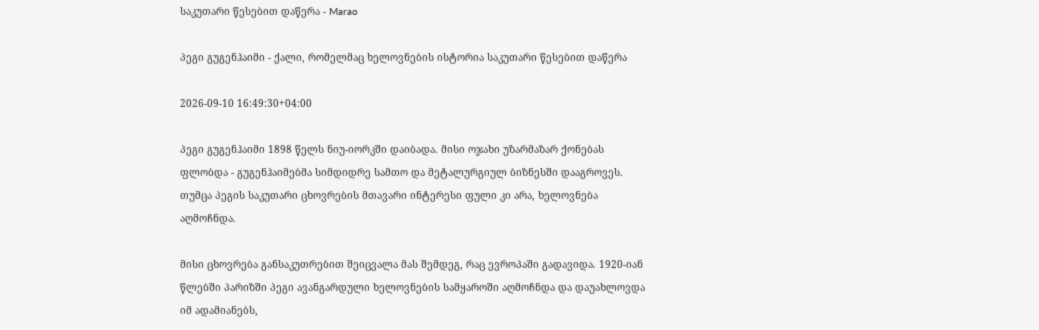საკუთარი წესებით დაწერა - Marao

პეგი გუგენჰაიმი - ქალი, რომელმაც ხელოვნების ისტორია საკუთარი წესებით დაწერა

2026-09-10 16:49:30+04:00

პეგი გუგენჰაიმი 1898 წელს ნიუ-იორკში დაიბადა. მისი ოჯახი უზარმაზარ ქონებას ფლობდა - გუგენჰაიმებმა სიმდიდრე სამთო და მეტალურგიულ ბიზნესში დააგროვეს. თუმცა პეგის საკუთარი ცხოვრების მთავარი ინტერესი ფული კი არა, ხელოვნება აღმოჩნდა.

მისი ცხოვრება განსაკუთრებით შეიცვალა მას შემდეგ, რაც ევროპაში გადავიდა. 1920-იან წლებში პარიზში პეგი ავანგარდული ხელოვნების სამყაროში აღმოჩნდა და დაუახლოვდა იმ ადამიანებს,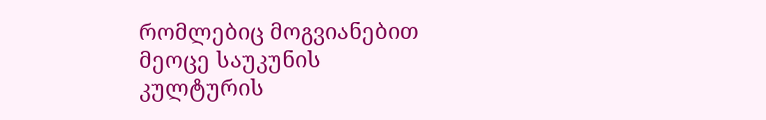რომლებიც მოგვიანებით მეოცე საუკუნის კულტურის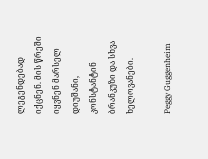ლეგენდებად იქცნენ. მის წრეში იყვნენ მარსელ დიუშანი, კონსტანტინ ბრანკუზი და სხვა ხელოვანები.

Peggy Guggenheim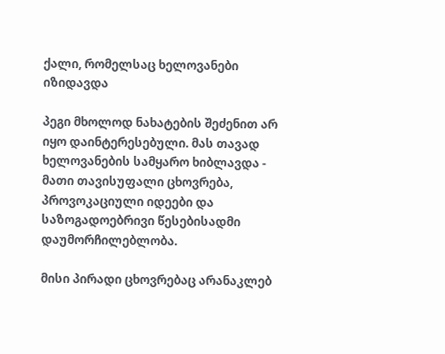ქალი, რომელსაც ხელოვანები იზიდავდა

პეგი მხოლოდ ნახატების შეძენით არ იყო დაინტერესებული. მას თავად ხელოვანების სამყარო ხიბლავდა - მათი თავისუფალი ცხოვრება, პროვოკაციული იდეები და საზოგადოებრივი წესებისადმი დაუმორჩილებლობა.

მისი პირადი ცხოვრებაც არანაკლებ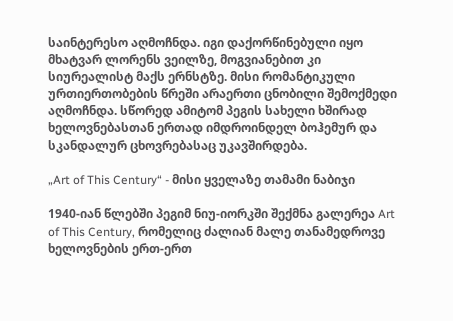საინტერესო აღმოჩნდა. იგი დაქორწინებული იყო მხატვარ ლორენს ვეილზე, მოგვიანებით კი სიურეალისტ მაქს ერნსტზე. მისი რომანტიკული ურთიერთობების წრეში არაერთი ცნობილი შემოქმედი აღმოჩნდა. სწორედ ამიტომ პეგის სახელი ხშირად ხელოვნებასთან ერთად იმდროინდელ ბოჰემურ და სკანდალურ ცხოვრებასაც უკავშირდება.

„Art of This Century“ - მისი ყველაზე თამამი ნაბიჯი

1940-იან წლებში პეგიმ ნიუ-იორკში შექმნა გალერეა Art of This Century, რომელიც ძალიან მალე თანამედროვე ხელოვნების ერთ-ერთ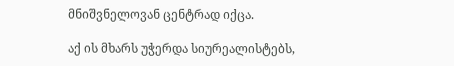მნიშვნელოვან ცენტრად იქცა.

აქ ის მხარს უჭერდა სიურეალისტებს,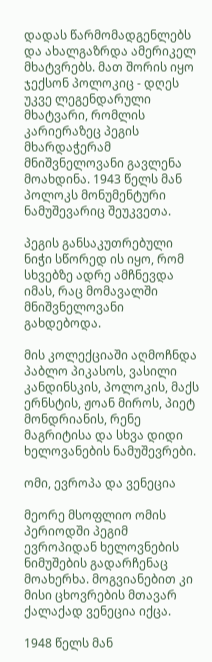დადას წარმომადგენლებს და ახალგაზრდა ამერიკელ მხატვრებს. მათ შორის იყო ჯექსონ პოლოკიც - დღეს უკვე ლეგენდარული მხატვარი, რომლის კარიერაზეც პეგის მხარდაჭერამ მნიშვნელოვანი გავლენა მოახდინა. 1943 წელს მან პოლოკს მონუმენტური ნამუშევარიც შეუკვეთა.

პეგის განსაკუთრებული ნიჭი სწორედ ის იყო, რომ სხვებზე ადრე ამჩნევდა იმას, რაც მომავალში მნიშვნელოვანი გახდებოდა.

მის კოლექციაში აღმოჩნდა პაბლო პიკასოს, ვასილი კანდინსკის, პოლოკის, მაქს ერნსტის, ჟოან მიროს, პიეტ მონდრიანის, რენე მაგრიტისა და სხვა დიდი ხელოვანების ნამუშევრები.

ომი, ევროპა და ვენეცია

მეორე მსოფლიო ომის პერიოდში პეგიმ ევროპიდან ხელოვნების ნიმუშების გადარჩენაც მოახერხა. მოგვიანებით კი მისი ცხოვრების მთავარ ქალაქად ვენეცია იქცა.

1948 წელს მან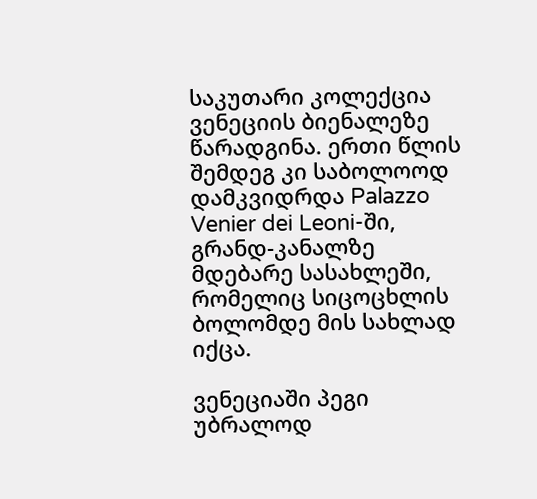საკუთარი კოლექცია ვენეციის ბიენალეზე წარადგინა. ერთი წლის შემდეგ კი საბოლოოდ დამკვიდრდა Palazzo Venier dei Leoni-ში, გრანდ-კანალზე მდებარე სასახლეში, რომელიც სიცოცხლის ბოლომდე მის სახლად იქცა.

ვენეციაში პეგი უბრალოდ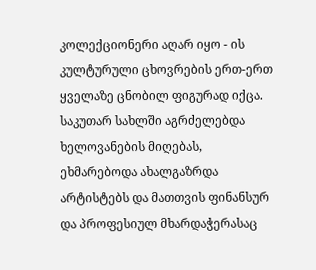კოლექციონერი აღარ იყო - ის კულტურული ცხოვრების ერთ-ერთ ყველაზე ცნობილ ფიგურად იქცა. საკუთარ სახლში აგრძელებდა ხელოვანების მიღებას, ეხმარებოდა ახალგაზრდა არტისტებს და მათთვის ფინანსურ და პროფესიულ მხარდაჭერასაც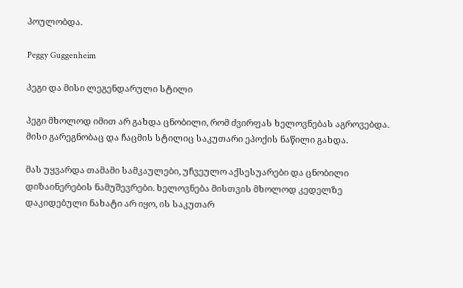პოულობდა.

Peggy Guggenheim

პეგი და მისი ლეგენდარული სტილი

პეგი მხოლოდ იმით არ გახდა ცნობილი, რომ ძვირფას ხელოვნებას აგროვებდა. მისი გარეგნობაც და ჩაცმის სტილიც საკუთარი ეპოქის ნაწილი გახდა.

მას უყვარდა თამამი სამკაულები, უჩვეულო აქსესუარები და ცნობილი დიზაინერების ნამუშევრები. ხელოვნება მისთვის მხოლოდ კედელზე დაკიდებული ნახატი არ იყო, ის საკუთარ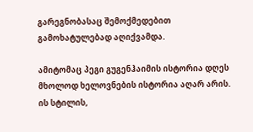გარეგნობასაც შემოქმედებით გამოხატულებად აღიქვამდა.

ამიტომაც პეგი გუგენჰაიმის ისტორია დღეს მხოლოდ ხელოვნების ისტორია აღარ არის. ის სტილის,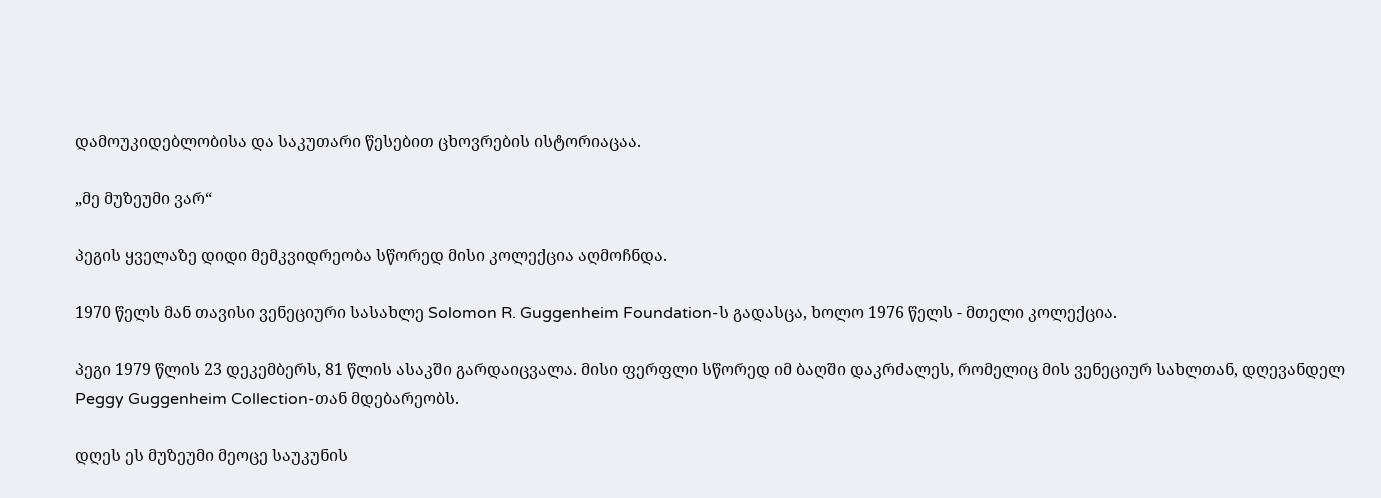დამოუკიდებლობისა და საკუთარი წესებით ცხოვრების ისტორიაცაა.

„მე მუზეუმი ვარ“

პეგის ყველაზე დიდი მემკვიდრეობა სწორედ მისი კოლექცია აღმოჩნდა.

1970 წელს მან თავისი ვენეციური სასახლე Solomon R. Guggenheim Foundation-ს გადასცა, ხოლო 1976 წელს - მთელი კოლექცია.

პეგი 1979 წლის 23 დეკემბერს, 81 წლის ასაკში გარდაიცვალა. მისი ფერფლი სწორედ იმ ბაღში დაკრძალეს, რომელიც მის ვენეციურ სახლთან, დღევანდელ Peggy Guggenheim Collection-თან მდებარეობს.

დღეს ეს მუზეუმი მეოცე საუკუნის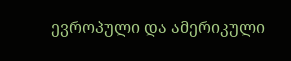ევროპული და ამერიკული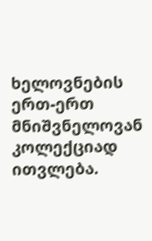ხელოვნების ერთ-ერთ მნიშვნელოვან კოლექციად ითვლება.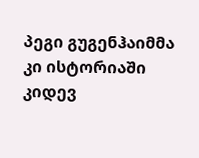პეგი გუგენჰაიმმა კი ისტორიაში კიდევ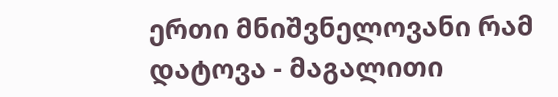ერთი მნიშვნელოვანი რამ დატოვა - მაგალითი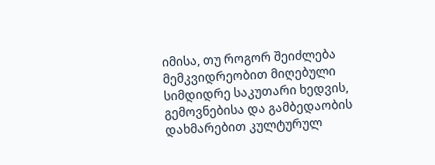იმისა, თუ როგორ შეიძლება მემკვიდრეობით მიღებული სიმდიდრე საკუთარი ხედვის, გემოვნებისა და გამბედაობის დახმარებით კულტურულ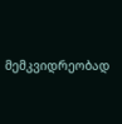მემკვიდრეობად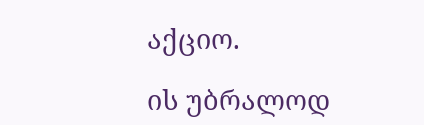აქციო.

ის უბრალოდ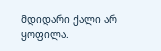მდიდარი ქალი არ ყოფილა.